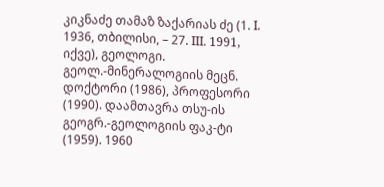კიკნაძე თამაზ ზაქარიას ძე (1. I. 1936, თბილისი, – 27. III. 1991, იქვე), გეოლოგი. გეოლ.-მინერალოგიის მეცნ. დოქტორი (1986), პროფესორი (1990). დაამთავრა თსუ-ის გეოგრ.-გეოლოგიის ფაკ-ტი (1959). 1960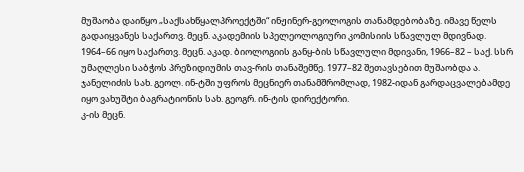მუშაობა დაიწყო „საქსახწყალპროექტში“ ინჟინერ-გეოლოგის თანამდებობაზე. იმავე წელს გადაიყვანეს საქართვ. მეცნ. აკადემიის სპელეოლოგიური კომისიის სწავლულ მდივნად. 1964–66 იყო საქართვ. მეცნ. აკად. ბიოლოგიის განყ-ბის სწავლული მდივანი, 1966–82 – საქ. სსრ უმაღლესი საბჭოს პრეზიდიუმის თავ-რის თანაშემწე. 1977–82 შეთავსებით მუშაობდა ა. ჯანელიძის სახ. გეოლ. ინ-ტში უფროს მეცნიერ თანამშრომლად, 1982-იდან გარდაცვალებამდე იყო ვახუშტი ბაგრატიონის სახ. გეოგრ. ინ-ტის დირექტორი.
კ-ის მეცნ.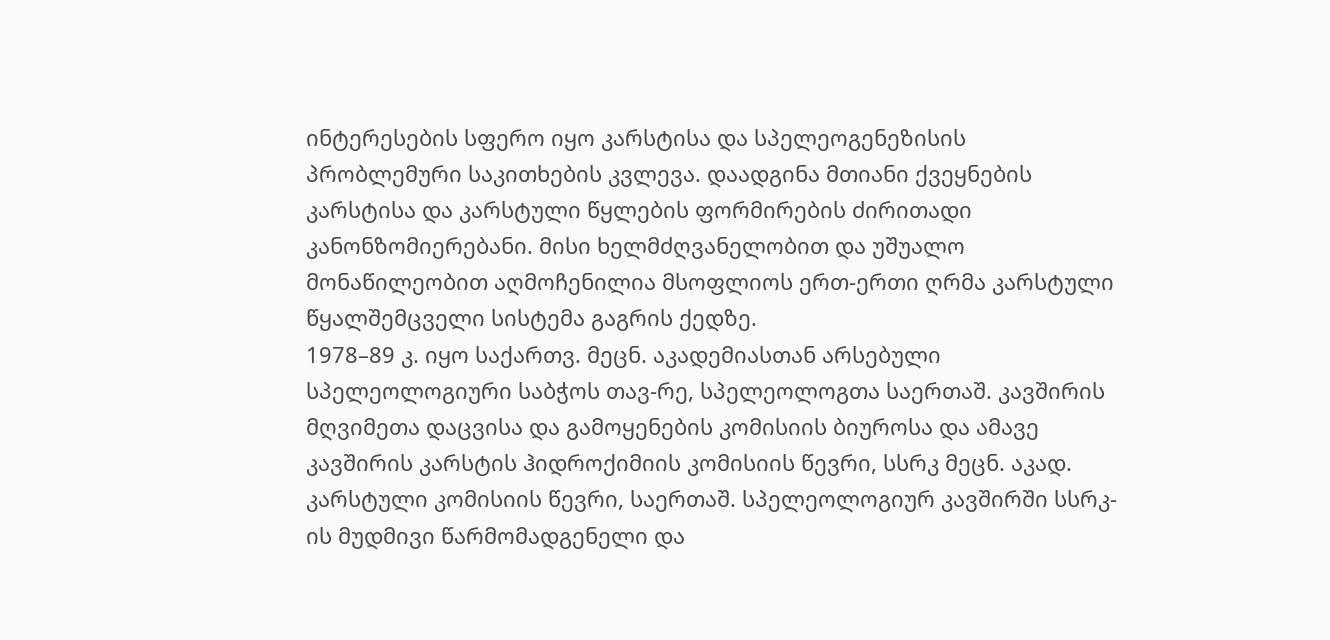ინტერესების სფერო იყო კარსტისა და სპელეოგენეზისის პრობლემური საკითხების კვლევა. დაადგინა მთიანი ქვეყნების კარსტისა და კარსტული წყლების ფორმირების ძირითადი კანონზომიერებანი. მისი ხელმძღვანელობით და უშუალო მონაწილეობით აღმოჩენილია მსოფლიოს ერთ-ერთი ღრმა კარსტული წყალშემცველი სისტემა გაგრის ქედზე.
1978–89 კ. იყო საქართვ. მეცნ. აკადემიასთან არსებული სპელეოლოგიური საბჭოს თავ-რე, სპელეოლოგთა საერთაშ. კავშირის მღვიმეთა დაცვისა და გამოყენების კომისიის ბიუროსა და ამავე კავშირის კარსტის ჰიდროქიმიის კომისიის წევრი, სსრკ მეცნ. აკად. კარსტული კომისიის წევრი, საერთაშ. სპელეოლოგიურ კავშირში სსრკ-ის მუდმივი წარმომადგენელი და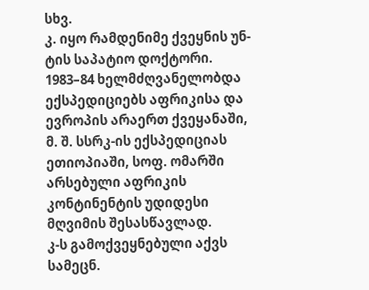სხვ.
კ. იყო რამდენიმე ქვეყნის უნ-ტის საპატიო დოქტორი. 1983–84 ხელმძღვანელობდა ექსპედიციებს აფრიკისა და ევროპის არაერთ ქვეყანაში, მ. შ. სსრკ-ის ექსპედიციას ეთიოპიაში, სოფ. ომარში არსებული აფრიკის კონტინენტის უდიდესი მღვიმის შესასწავლად.
კ-ს გამოქვეყნებული აქვს სამეცნ.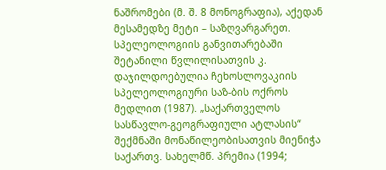ნაშრომები (მ. შ. 8 მონოგრაფია), აქედან მესამედზე მეტი – საზღვარგარეთ. სპელეოლოგიის განვითარებაში შეტანილი წვლილისათვის კ. დაჯილდოებულია ჩეხოსლოვაკიის სპელეოლოგიური საზ-ბის ოქროს მედლით (1987). „საქართველოს სასწავლო-გეოგრაფიული ატლასის“ შექმნაში მონაწილეობისათვის მიენიჭა საქართვ. სახელმწ. პრემია (1994;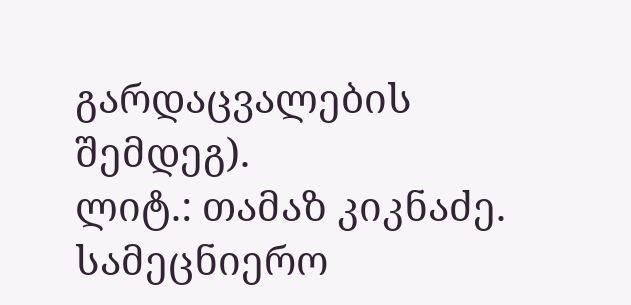გარდაცვალების შემდეგ).
ლიტ.: თამაზ კიკნაძე. სამეცნიერო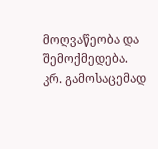მოღვაწეობა და შემოქმედება. კრ. გამოსაცემად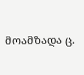მოამზადა ც.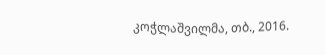კოჭლაშვილმა, თბ., 2016.